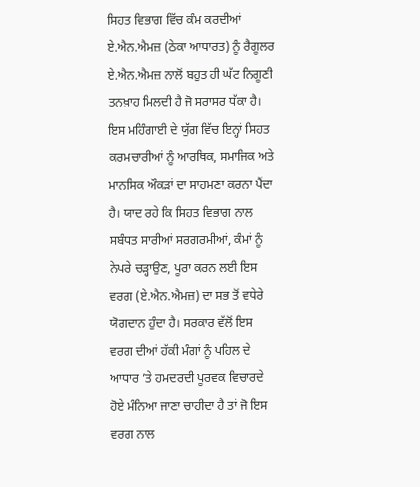ਸਿਹਤ ਵਿਭਾਗ ਵਿੱਚ ਕੰਮ ਕਰਦੀਆਂ ਏ.ਐਨ.ਐਮਜ਼ (ਠੇਕਾ ਆਧਾਰਤ) ਨੂੰ ਰੈਗੂਲਰ ਏ.ਐਨ.ਐਮਜ਼ ਨਾਲੋਂ ਬਹੁਤ ਹੀ ਘੱਟ ਨਿਗੂਣੀ ਤਨਖ਼ਾਹ ਮਿਲਦੀ ਹੈ ਜੋ ਸਰਾਸਰ ਧੱਕਾ ਹੈ। ਇਸ ਮਹਿੰਗਾਈ ਦੇ ਯੁੱਗ ਵਿੱਚ ਇਨ੍ਹਾਂ ਸਿਹਤ ਕਰਮਚਾਰੀਆਂ ਨੂੰ ਆਰਥਿਕ, ਸਮਾਜਿਕ ਅਤੇ ਮਾਨਸਿਕ ਔਕੜਾਂ ਦਾ ਸਾਹਮਣਾ ਕਰਨਾ ਪੈਂਦਾ ਹੈ। ਯਾਦ ਰਹੇ ਕਿ ਸਿਹਤ ਵਿਭਾਗ ਨਾਲ ਸਬੰਧਤ ਸਾਰੀਆਂ ਸਰਗਰਮੀਆਂ, ਕੰਮਾਂ ਨੂੰ ਨੇਪਰੇ ਚੜ੍ਹਾਉਣ, ਪੂਰਾ ਕਰਨ ਲਈ ਇਸ ਵਰਗ (ਏ.ਐਨ.ਐਮਜ਼) ਦਾ ਸਭ ਤੋਂ ਵਧੇਰੇ ਯੋਗਦਾਨ ਹੁੰਦਾ ਹੈ। ਸਰਕਾਰ ਵੱਲੋਂ ਇਸ ਵਰਗ ਦੀਆਂ ਹੱਕੀ ਮੰਗਾਂ ਨੂੰ ਪਹਿਲ ਦੇ ਆਧਾਰ ’ਤੇ ਹਮਦਰਦੀ ਪੂਰਵਕ ਵਿਚਾਰਦੇ ਹੋਏ ਮੰਨਿਆ ਜਾਣਾ ਚਾਹੀਦਾ ਹੈ ਤਾਂ ਜੋ ਇਸ ਵਰਗ ਨਾਲ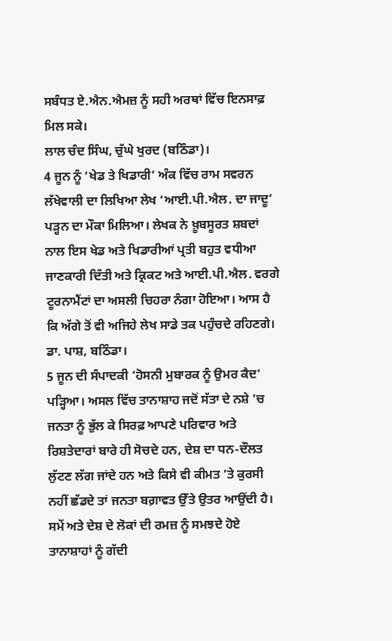ਸਬੰਧਤ ਏ.ਐਨ.ਐਮਜ਼ ਨੂੰ ਸਹੀ ਅਰਥਾਂ ਵਿੱਚ ਇਨਸਾਫ਼ ਮਿਲ ਸਕੇ।
ਲਾਲ ਚੰਦ ਸਿੰਘ, ਚੁੱਘੇ ਖੁਰਦ (ਬਠਿੰਡਾ)।
4 ਜੂਨ ਨੂੰ ‘ਖੇਡ ਤੇ ਖਿਡਾਰੀ’ ਅੰਕ ਵਿੱਚ ਰਾਮ ਸਵਰਨ ਲੱਖੇਵਾਲੀ ਦਾ ਲਿਖਿਆ ਲੇਖ ‘ਆਈ.ਪੀ.ਐਲ. ਦਾ ਜਾਦੂ’ ਪੜ੍ਹਨ ਦਾ ਮੌਕਾ ਮਿਲਿਆ। ਲੇਖਕ ਨੇ ਖ਼ੂਬਸੂਰਤ ਸ਼ਬਦਾਂ ਨਾਲ ਇਸ ਖੇਡ ਅਤੇ ਖਿਡਾਰੀਆਂ ਪ੍ਰਤੀ ਬਹੁਤ ਵਧੀਆ ਜਾਣਕਾਰੀ ਦਿੱਤੀ ਅਤੇ ਕ੍ਰਿਕਟ ਅਤੇ ਆਈ.ਪੀ.ਐਲ. ਵਰਗੇ ਟੂਰਨਾਮੈਂਟਾਂ ਦਾ ਅਸਲੀ ਚਿਹਰਾ ਨੰਗਾ ਹੋਇਆ। ਆਸ ਹੈ ਕਿ ਅੱਗੇ ਤੋਂ ਵੀ ਅਜਿਹੇ ਲੇਖ ਸਾਡੇ ਤਕ ਪਹੁੰਚਦੇ ਰਹਿਣਗੇ।
ਡਾ. ਪਾਸ਼, ਬਠਿੰਡਾ।
5 ਜੂਨ ਦੀ ਸੰਪਾਦਕੀ ‘ਹੋਸਨੀ ਮੁਬਾਰਕ ਨੂੰ ਉਮਰ ਕੈਦ’ ਪੜ੍ਹਿਆ। ਅਸਲ ਵਿੱਚ ਤਾਨਾਸ਼ਾਹ ਜਦੋਂ ਸੱਤਾ ਦੇ ਨਸ਼ੇ ’ਚ ਜਨਤਾ ਨੂੰ ਭੁੱਲ ਕੇ ਸਿਰਫ਼ ਆਪਣੇ ਪਰਿਵਾਰ ਅਤੇ ਰਿਸ਼ਤੇਦਾਰਾਂ ਬਾਰੇ ਹੀ ਸੋਚਦੇ ਹਨ, ਦੇਸ਼ ਦਾ ਧਨ-ਦੌਲਤ ਲੁੱਟਣ ਲੱਗ ਜਾਂਦੇ ਹਨ ਅਤੇ ਕਿਸੇ ਵੀ ਕੀਮਤ ’ਤੇ ਕੁਰਸੀ ਨਹੀਂ ਛੱਡਦੇ ਤਾਂ ਜਨਤਾ ਬਗ਼ਾਵਤ ਉੱਤੇ ਉਤਰ ਆਉਂਦੀ ਹੈ। ਸਮੇਂ ਅਤੇ ਦੇਸ਼ ਦੇ ਲੋਕਾਂ ਦੀ ਰਮਜ਼ ਨੂੰ ਸਮਝਦੇ ਹੋਏ ਤਾਨਾਸ਼ਾਹਾਂ ਨੂੰ ਗੱਦੀ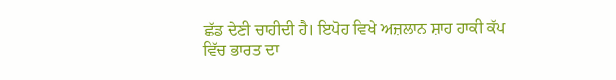ਛੱਡ ਦੇਣੀ ਚਾਹੀਦੀ ਹੈ। ਇਪੋਹ ਵਿਖੇ ਅਜ਼ਲਾਨ ਸ਼ਾਹ ਹਾਕੀ ਕੱਪ ਵਿੱਚ ਭਾਰਤ ਦਾ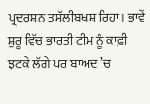ਪ੍ਰਦਰਸ਼ਨ ਤਸੱਲੀਬਖਸ਼ ਰਿਹਾ। ਭਾਵੇਂ ਸ਼ੁਰੂ ਵਿੱਚ ਭਾਰਤੀ ਟੀਮ ਨੂੰ ਕਾਫ਼ੀ ਝਟਕੇ ਲੱਗੇ ਪਰ ਬਾਅਦ ’ਚ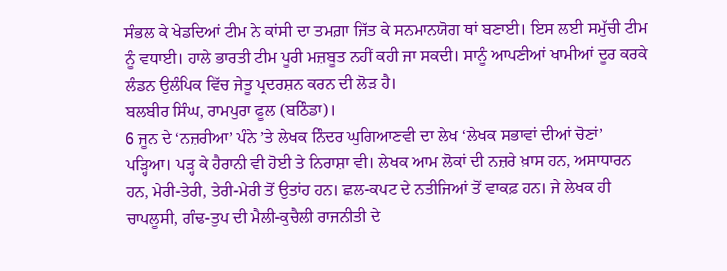ਸੰਭਲ ਕੇ ਖੇਡਦਿਆਂ ਟੀਮ ਨੇ ਕਾਂਸੀ ਦਾ ਤਮਗ਼ਾ ਜਿੱਤ ਕੇ ਸਨਮਾਨਯੋਗ ਥਾਂ ਬਣਾਈ। ਇਸ ਲਈ ਸਮੁੱਚੀ ਟੀਮ ਨੂੰ ਵਧਾਈ। ਹਾਲੇ ਭਾਰਤੀ ਟੀਮ ਪੂਰੀ ਮਜ਼ਬੂਤ ਨਹੀਂ ਕਹੀ ਜਾ ਸਕਦੀ। ਸਾਨੂੰ ਆਪਣੀਆਂ ਖਾਮੀਆਂ ਦੂਰ ਕਰਕੇ ਲੰਡਨ ਉਲੰਪਿਕ ਵਿੱਚ ਜੇਤੂ ਪ੍ਰਦਰਸ਼ਨ ਕਰਨ ਦੀ ਲੋੜ ਹੈ।
ਬਲਬੀਰ ਸਿੰਘ, ਰਾਮਪੁਰਾ ਫੂਲ (ਬਠਿੰਡਾ)।
6 ਜੂਨ ਦੇ ‘ਨਜ਼ਰੀਆ’ ਪੰਨੇ ’ਤੇ ਲੇਖਕ ਨਿੰਦਰ ਘੁਗਿਆਣਵੀ ਦਾ ਲੇਖ ‘ਲੇਖਕ ਸਭਾਵਾਂ ਦੀਆਂ ਚੋਣਾਂ’ ਪੜ੍ਹਿਆ। ਪੜ੍ਹ ਕੇ ਹੈਰਾਨੀ ਵੀ ਹੋਈ ਤੇ ਨਿਰਾਸ਼ਾ ਵੀ। ਲੇਖਕ ਆਮ ਲੋਕਾਂ ਦੀ ਨਜ਼ਰੇ ਖ਼ਾਸ ਹਨ, ਅਸਾਧਾਰਨ ਹਨ, ਮੇਰੀ-ਤੇਰੀ, ਤੇਰੀ-ਮੇਰੀ ਤੋਂ ਉਤਾਂਹ ਹਨ। ਛਲ-ਕਪਟ ਦੇ ਨਤੀਜਿਆਂ ਤੋਂ ਵਾਕਫ਼ ਹਨ। ਜੇ ਲੇਖਕ ਹੀ ਚਾਪਲੂਸੀ, ਗੰਢ-ਤੁਪ ਦੀ ਮੈਲੀ-ਕੁਚੈਲੀ ਰਾਜਨੀਤੀ ਦੇ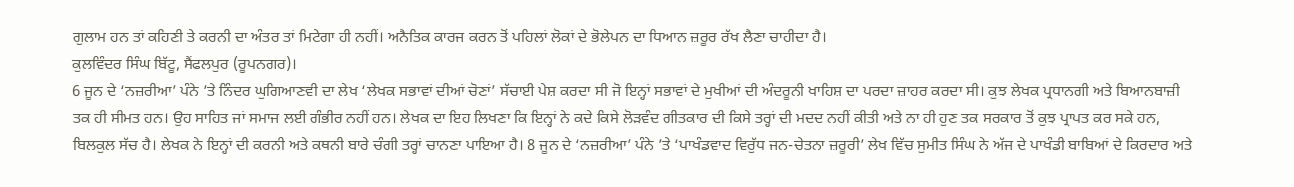ਗੁਲਾਮ ਹਨ ਤਾਂ ਕਹਿਣੀ ਤੇ ਕਰਨੀ ਦਾ ਅੰਤਰ ਤਾਂ ਮਿਟੇਗਾ ਹੀ ਨਹੀਂ। ਅਨੈਤਿਕ ਕਾਰਜ ਕਰਨ ਤੋਂ ਪਹਿਲਾਂ ਲੋਕਾਂ ਦੇ ਭੋਲੇਪਨ ਦਾ ਧਿਆਨ ਜ਼ਰੂਰ ਰੱਖ ਲੈਣਾ ਚਾਹੀਦਾ ਹੈ।
ਕੁਲਵਿੰਦਰ ਸਿੰਘ ਬਿੱਟੂ, ਸੈਂਫਲਪੁਰ (ਰੂਪਨਗਰ)।
6 ਜੂਨ ਦੇ ‘ਨਜ਼ਰੀਆ’ ਪੰਨੇ ’ਤੇ ਨਿੰਦਰ ਘੁਗਿਆਣਵੀ ਦਾ ਲੇਖ ‘ਲੇਖਕ ਸਭਾਵਾਂ ਦੀਆਂ ਚੋਣਾਂ’ ਸੱਚਾਈ ਪੇਸ਼ ਕਰਦਾ ਸੀ ਜੋ ਇਨ੍ਹਾਂ ਸਭਾਵਾਂ ਦੇ ਮੁਖੀਆਂ ਦੀ ਅੰਦਰੂਨੀ ਖਾਹਿਸ਼ ਦਾ ਪਰਦਾ ਜ਼ਾਹਰ ਕਰਦਾ ਸੀ। ਕੁਝ ਲੇਖਕ ਪ੍ਰਧਾਨਗੀ ਅਤੇ ਬਿਆਨਬਾਜ਼ੀ ਤਕ ਹੀ ਸੀਮਤ ਹਨ। ਉਹ ਸਾਹਿਤ ਜਾਂ ਸਮਾਜ ਲਈ ਗੰਭੀਰ ਨਹੀਂ ਹਨ। ਲੇਖਕ ਦਾ ਇਹ ਲਿਖਣਾ ਕਿ ਇਨ੍ਹਾਂ ਨੇ ਕਦੇ ਕਿਸੇ ਲੋੜਵੰਦ ਗੀਤਕਾਰ ਦੀ ਕਿਸੇ ਤਰ੍ਹਾਂ ਦੀ ਮਦਦ ਨਹੀਂ ਕੀਤੀ ਅਤੇ ਨਾ ਹੀ ਹੁਣ ਤਕ ਸਰਕਾਰ ਤੋਂ ਕੁਝ ਪ੍ਰਾਪਤ ਕਰ ਸਕੇ ਹਨ, ਬਿਲਕੁਲ ਸੱਚ ਹੈ। ਲੇਖਕ ਨੇ ਇਨ੍ਹਾਂ ਦੀ ਕਰਨੀ ਅਤੇ ਕਥਨੀ ਬਾਰੇ ਚੰਗੀ ਤਰ੍ਹਾਂ ਚਾਨਣਾ ਪਾਇਆ ਹੈ। 8 ਜੂਨ ਦੇ ‘ਨਜ਼ਰੀਆ’ ਪੰਨੇ ’ਤੇ ‘ਪਾਖੰਡਵਾਦ ਵਿਰੁੱਧ ਜਨ-ਚੇਤਨਾ ਜ਼ਰੂਰੀ’ ਲੇਖ ਵਿੱਚ ਸੁਮੀਤ ਸਿੰਘ ਨੇ ਅੱਜ ਦੇ ਪਾਖੰਡੀ ਬਾਬਿਆਂ ਦੇ ਕਿਰਦਾਰ ਅਤੇ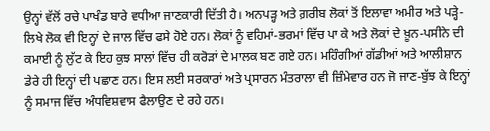ਉਨ੍ਹਾਂ ਵੱਲੋਂ ਰਚੇ ਪਾਖੰਡ ਬਾਰੇ ਵਧੀਆ ਜਾਣਕਾਰੀ ਦਿੱਤੀ ਹੈ। ਅਨਪੜ੍ਹ ਅਤੇ ਗ਼ਰੀਬ ਲੋਕਾਂ ਤੋਂ ਇਲਾਵਾ ਅਮੀਰ ਅਤੇ ਪੜ੍ਹੇ-ਲਿਖੇ ਲੋਕ ਵੀ ਇਨ੍ਹਾਂ ਦੇ ਜਾਲ ਵਿੱਚ ਫਸੇ ਹੋਏ ਹਨ। ਲੋਕਾਂ ਨੂੰ ਵਹਿਮਾਂ-ਭਰਮਾਂ ਵਿੱਚ ਪਾ ਕੇ ਅਤੇ ਲੋਕਾਂ ਦੇ ਖ਼ੂਨ-ਪਸੀਨੇ ਦੀ ਕਮਾਈ ਨੂੰ ਲੁੱਟ ਕੇ ਇਹ ਕੁਝ ਸਾਲਾਂ ਵਿੱਚ ਹੀ ਕਰੋੜਾਂ ਦੇ ਮਾਲਕ ਬਣ ਗਏ ਹਨ। ਮਹਿੰਗੀਆਂ ਗੱਡੀਆਂ ਅਤੇ ਆਲੀਸ਼ਾਨ ਡੇਰੇ ਹੀ ਇਨ੍ਹਾਂ ਦੀ ਪਛਾਣ ਹਨ। ਇਸ ਲਈ ਸਰਕਾਰਾਂ ਅਤੇ ਪ੍ਰਸਾਰਨ ਮੰਤਰਾਲਾ ਵੀ ਜ਼ਿੰਮੇਵਾਰ ਹਨ ਜੋ ਜਾਣ-ਬੁੱਝ ਕੇ ਇਨ੍ਹਾਂ ਨੂੰ ਸਮਾਜ ਵਿੱਚ ਅੰਧਵਿਸ਼ਵਾਸ ਫੈਲਾਉਣ ਦੇ ਰਹੇ ਹਨ।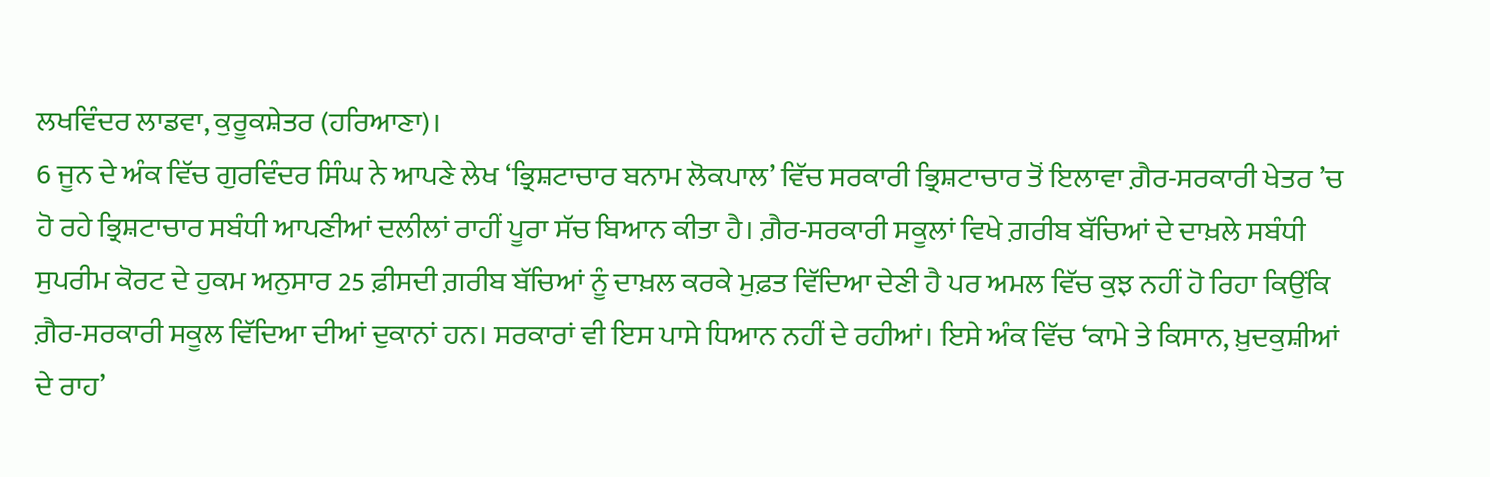ਲਖਵਿੰਦਰ ਲਾਡਵਾ, ਕੁਰੂਕਸ਼ੇਤਰ (ਹਰਿਆਣਾ)।
6 ਜੂਨ ਦੇ ਅੰਕ ਵਿੱਚ ਗੁਰਵਿੰਦਰ ਸਿੰਘ ਨੇ ਆਪਣੇ ਲੇਖ ‘ਭ੍ਰਿਸ਼ਟਾਚਾਰ ਬਨਾਮ ਲੋਕਪਾਲ’ ਵਿੱਚ ਸਰਕਾਰੀ ਭ੍ਰਿਸ਼ਟਾਚਾਰ ਤੋਂ ਇਲਾਵਾ ਗ਼ੈਰ-ਸਰਕਾਰੀ ਖੇਤਰ ’ਚ ਹੋ ਰਹੇ ਭ੍ਰਿਸ਼ਟਾਚਾਰ ਸਬੰਧੀ ਆਪਣੀਆਂ ਦਲੀਲਾਂ ਰਾਹੀਂ ਪੂਰਾ ਸੱਚ ਬਿਆਨ ਕੀਤਾ ਹੈ। ਗ਼ੈਰ-ਸਰਕਾਰੀ ਸਕੂਲਾਂ ਵਿਖੇ ਗ਼ਰੀਬ ਬੱਚਿਆਂ ਦੇ ਦਾਖ਼ਲੇ ਸਬੰਧੀ ਸੁਪਰੀਮ ਕੋਰਟ ਦੇ ਹੁਕਮ ਅਨੁਸਾਰ 25 ਫ਼ੀਸਦੀ ਗ਼ਰੀਬ ਬੱਚਿਆਂ ਨੂੰ ਦਾਖ਼ਲ ਕਰਕੇ ਮੁਫ਼ਤ ਵਿੱਦਿਆ ਦੇਣੀ ਹੈ ਪਰ ਅਮਲ ਵਿੱਚ ਕੁਝ ਨਹੀਂ ਹੋ ਰਿਹਾ ਕਿਉਂਕਿ ਗ਼ੈਰ-ਸਰਕਾਰੀ ਸਕੂਲ ਵਿੱਦਿਆ ਦੀਆਂ ਦੁਕਾਨਾਂ ਹਨ। ਸਰਕਾਰਾਂ ਵੀ ਇਸ ਪਾਸੇ ਧਿਆਨ ਨਹੀਂ ਦੇ ਰਹੀਆਂ। ਇਸੇ ਅੰਕ ਵਿੱਚ ‘ਕਾਮੇ ਤੇ ਕਿਸਾਨ, ਖ਼ੁਦਕੁਸ਼ੀਆਂ ਦੇ ਰਾਹ’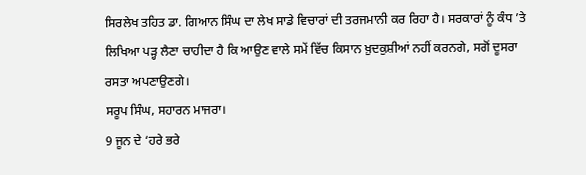ਸਿਰਲੇਖ ਤਹਿਤ ਡਾ. ਗਿਆਨ ਸਿੰਘ ਦਾ ਲੇਖ ਸਾਡੇ ਵਿਚਾਰਾਂ ਦੀ ਤਰਜਮਾਨੀ ਕਰ ਰਿਹਾ ਹੈ। ਸਰਕਾਰਾਂ ਨੂੰ ਕੰਧ ’ਤੇ ਲਿਖਿਆ ਪੜ੍ਹ ਲੈਣਾ ਚਾਹੀਦਾ ਹੈ ਕਿ ਆਉਣ ਵਾਲੇ ਸਮੇਂ ਵਿੱਚ ਕਿਸਾਨ ਖ਼ੁਦਕੁਸ਼ੀਆਂ ਨਹੀਂ ਕਰਨਗੇ, ਸਗੋਂ ਦੂਸਰਾ ਰਸਤਾ ਅਪਣਾਉਣਗੇ।
ਸਰੂਪ ਸਿੰਘ, ਸਹਾਰਨ ਮਾਜਰਾ।
9 ਜੂਨ ਦੇ ‘ਹਰੇ ਭਰੇ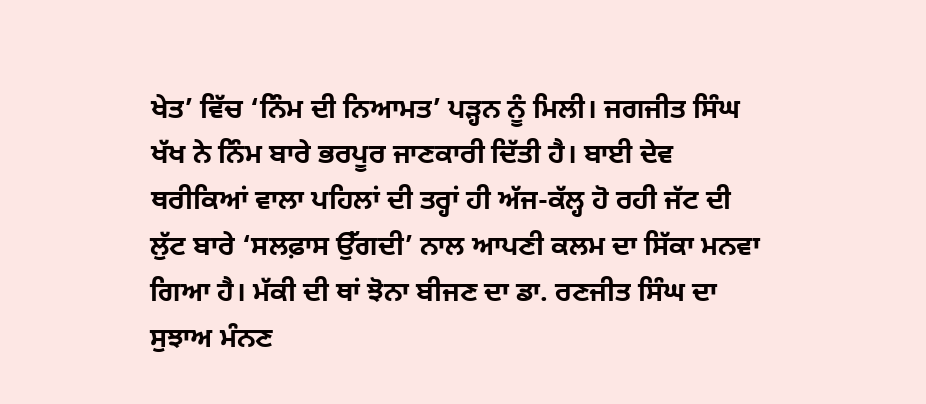ਖੇਤ’ ਵਿੱਚ ‘ਨਿੰਮ ਦੀ ਨਿਆਮਤ’ ਪੜ੍ਹਨ ਨੂੰ ਮਿਲੀ। ਜਗਜੀਤ ਸਿੰਘ ਖੱਖ ਨੇ ਨਿੰਮ ਬਾਰੇ ਭਰਪੂਰ ਜਾਣਕਾਰੀ ਦਿੱਤੀ ਹੈ। ਬਾਈ ਦੇਵ ਥਰੀਕਿਆਂ ਵਾਲਾ ਪਹਿਲਾਂ ਦੀ ਤਰ੍ਹਾਂ ਹੀ ਅੱਜ-ਕੱਲ੍ਹ ਹੋ ਰਹੀ ਜੱਟ ਦੀ ਲੁੱਟ ਬਾਰੇ ‘ਸਲਫ਼ਾਸ ਉੱਗਦੀ’ ਨਾਲ ਆਪਣੀ ਕਲਮ ਦਾ ਸਿੱਕਾ ਮਨਵਾ ਗਿਆ ਹੈ। ਮੱਕੀ ਦੀ ਥਾਂ ਝੋਨਾ ਬੀਜਣ ਦਾ ਡਾ. ਰਣਜੀਤ ਸਿੰਘ ਦਾ ਸੁਝਾਅ ਮੰਨਣ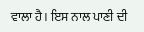ਵਾਲਾ ਹੈ। ਇਸ ਨਾਲ ਪਾਣੀ ਦੀ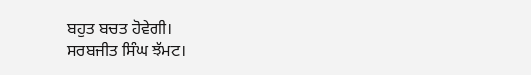ਬਹੁਤ ਬਚਤ ਹੋਵੇਗੀ।
ਸਰਬਜੀਤ ਸਿੰਘ ਝੱਮਟ।